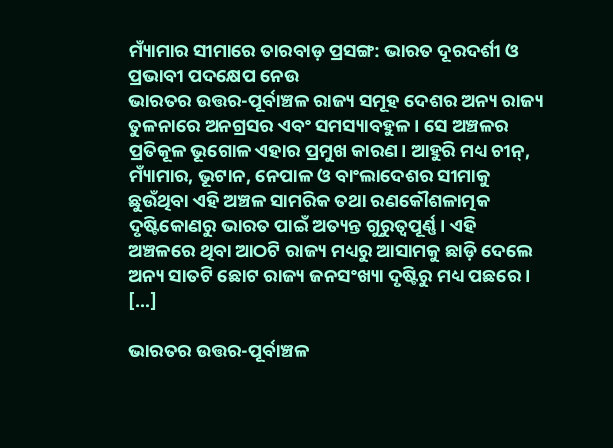ମ୍ୟାଁମାର ସୀମାରେ ତାରବାଡ଼ ପ୍ରସଙ୍ଗ: ଭାରତ ଦୂରଦର୍ଶୀ ଓ ପ୍ରଭାବୀ ପଦକ୍ଷେପ ନେଉ
ଭାରତର ଉତ୍ତର-ପୂର୍ବାଞ୍ଚଳ ରାଜ୍ୟ ସମୂହ ଦେଶର ଅନ୍ୟ ରାଜ୍ୟ ତୁଳନାରେ ଅନଗ୍ରସର ଏବଂ ସମସ୍ୟାବହୁଳ। ସେ ଅଞ୍ଚଳର ପ୍ରତିକୂଳ ଭୂଗୋଳ ଏହାର ପ୍ରମୁଖ କାରଣ। ଆହୁରି ମଧ୍ୟ ଚୀନ୍, ମ୍ୟାଁମାର, ଭୂଟାନ, ନେପାଳ ଓ ବାଂଲାଦେଶର ସୀମାକୁ ଛୁଉଁଥିବା ଏହି ଅଞ୍ଚଳ ସାମରିକ ତଥା ରଣକୌଶଳାତ୍ମକ ଦୃଷ୍ଟିକୋଣରୁ ଭାରତ ପାଇଁ ଅତ୍ୟନ୍ତ ଗୁରୁତ୍ୱପୂର୍ଣ୍ଣ। ଏହି ଅଞ୍ଚଳରେ ଥିବା ଆଠଟି ରାଜ୍ୟ ମଧ୍ୟରୁ ଆସାମକୁ ଛାଡ଼ି ଦେଲେ ଅନ୍ୟ ସାତଟି ଛୋଟ ରାଜ୍ୟ ଜନସଂଖ୍ୟା ଦୃଷ୍ଟିରୁ ମଧ୍ୟ ପଛରେ। […]

ଭାରତର ଉତ୍ତର-ପୂର୍ବାଞ୍ଚଳ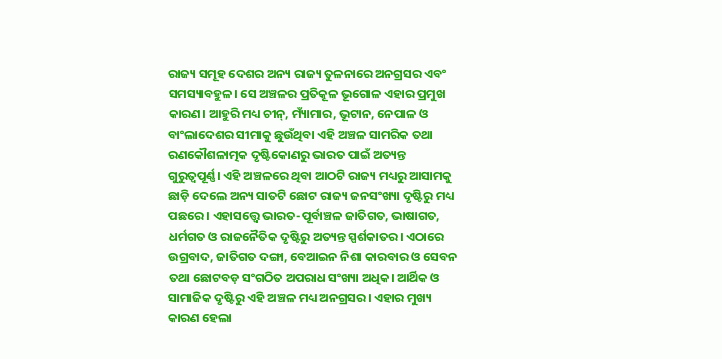ରାଜ୍ୟ ସମୂହ ଦେଶର ଅନ୍ୟ ରାଜ୍ୟ ତୁଳନାରେ ଅନଗ୍ରସର ଏବଂ ସମସ୍ୟାବହୁଳ। ସେ ଅଞ୍ଚଳର ପ୍ରତିକୂଳ ଭୂଗୋଳ ଏହାର ପ୍ରମୁଖ କାରଣ। ଆହୁରି ମଧ୍ୟ ଚୀନ୍, ମ୍ୟାଁମାର, ଭୂଟାନ, ନେପାଳ ଓ ବାଂଲାଦେଶର ସୀମାକୁ ଛୁଉଁଥିବା ଏହି ଅଞ୍ଚଳ ସାମରିକ ତଥା ରଣକୌଶଳାତ୍ମକ ଦୃଷ୍ଟିକୋଣରୁ ଭାରତ ପାଇଁ ଅତ୍ୟନ୍ତ ଗୁରୁତ୍ୱପୂର୍ଣ୍ଣ। ଏହି ଅଞ୍ଚଳରେ ଥିବା ଆଠଟି ରାଜ୍ୟ ମଧ୍ୟରୁ ଆସାମକୁ ଛାଡ଼ି ଦେଲେ ଅନ୍ୟ ସାତଟି ଛୋଟ ରାଜ୍ୟ ଜନସଂଖ୍ୟା ଦୃଷ୍ଟିରୁ ମଧ୍ୟ ପଛରେ। ଏହାସତ୍ତ୍ବେ ଭାରତ-ପୂର୍ବାଞ୍ଚଳ ଜାତିଗତ, ଭାଷାଗତ, ଧର୍ମଗତ ଓ ରାଜନୈତିକ ଦୃଷ୍ଟିରୁ ଅତ୍ୟନ୍ତ ସ୍ପର୍ଶକାତର। ଏଠାରେ ଉଗ୍ରବାଦ, ଜାତିଗତ ଦଙ୍ଗା, ବେଆଇନ ନିଶା କାରବାର ଓ ସେବନ ତଥା ଛୋଟବଡ଼ ସଂଗଠିତ ଅପରାଧ ସଂଖ୍ୟା ଅଧିକ। ଆର୍ଥିକ ଓ ସାମାଜିକ ଦୃଷ୍ଟିରୁ ଏହି ଅଞ୍ଚଳ ମଧ୍ୟ ଅନଗ୍ରସର। ଏହାର ମୁଖ୍ୟ କାରଣ ହେଲା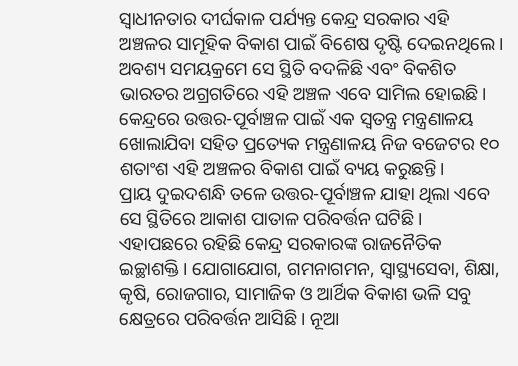ସ୍ୱାଧୀନତାର ଦୀର୍ଘକାଳ ପର୍ଯ୍ୟନ୍ତ କେନ୍ଦ୍ର ସରକାର ଏହି ଅଞ୍ଚଳର ସାମୂହିକ ବିକାଶ ପାଇଁ ବିଶେଷ ଦୃଷ୍ଟି ଦେଇନଥିଲେ। ଅବଶ୍ୟ ସମୟକ୍ରମେ ସେ ସ୍ଥିତି ବଦଳିଛି ଏବଂ ବିକଶିତ ଭାରତର ଅଗ୍ରଗତିରେ ଏହି ଅଞ୍ଚଳ ଏବେ ସାମିଲ ହୋଇଛି। କେନ୍ଦ୍ରରେ ଉତ୍ତର-ପୂର୍ବାଞ୍ଚଳ ପାଇଁ ଏକ ସ୍ୱତନ୍ତ୍ର ମନ୍ତ୍ରଣାଳୟ ଖୋଲାଯିବା ସହିତ ପ୍ରତ୍ୟେକ ମନ୍ତ୍ରଣାଳୟ ନିଜ ବଜେଟର ୧୦ ଶତାଂଶ ଏହି ଅଞ୍ଚଳର ବିକାଶ ପାଇଁ ବ୍ୟୟ କରୁଛନ୍ତି।
ପ୍ରାୟ ଦୁଇଦଶନ୍ଧି ତଳେ ଉତ୍ତର-ପୂର୍ବାଞ୍ଚଳ ଯାହା ଥିଲା ଏବେ ସେ ସ୍ଥିତିରେ ଆକାଶ ପାତାଳ ପରିବର୍ତ୍ତନ ଘଟିଛି। ଏହାପଛରେ ରହିଛି କେନ୍ଦ୍ର ସରକାରଙ୍କ ରାଜନୈତିକ ଇଚ୍ଛାଶକ୍ତି। ଯୋଗାଯୋଗ, ଗମନାଗମନ, ସ୍ୱାସ୍ଥ୍ୟସେବା, ଶିକ୍ଷା, କୃଷି, ରୋଜଗାର, ସାମାଜିକ ଓ ଆର୍ଥିକ ବିକାଶ ଭଳି ସବୁ କ୍ଷେତ୍ରରେ ପରିବର୍ତ୍ତନ ଆସିଛି। ନୂଆ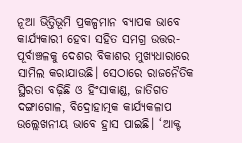ନୂଆ ଭିତ୍ତିଭୂମି ପ୍ରକଳ୍ପମାନ ବ୍ୟାପକ ଭାବେ କାର୍ଯ୍ୟକାରୀ ହେବା ସହିତ ସମଗ୍ର ଉତ୍ତର-ପୂର୍ବାଞ୍ଚଳକୁ ଦେଶର ବିକାଶର ମୁଖ୍ୟଧାରାରେ ସାମିଲ କରାଯାଉଛି। ସେଠାରେ ରାଜନୈତିକ ସ୍ଥିରତା ବଢ଼ିଛି ଓ ହିଂସାକାଣ୍ଡ, ଜାତିଗତ ଦଙ୍ଗାଗୋଳ, ବିଦ୍ରୋହାତ୍ମକ କାର୍ଯ୍ୟକଳାପ ଉଲ୍ଲେଖନୀୟ ଭାବେ ହ୍ରାସ ପାଇଛି। ‘ଆକ୍ଟ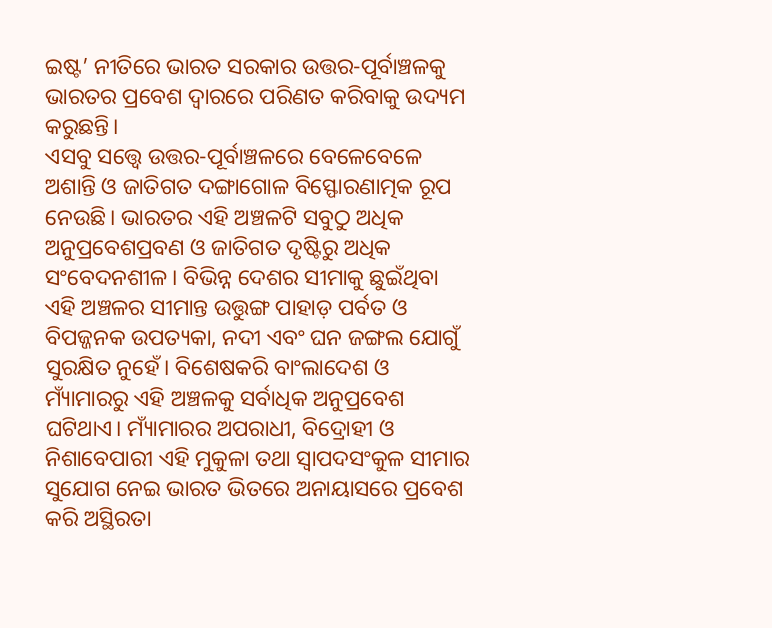ଇଷ୍ଟ’ ନୀତିରେ ଭାରତ ସରକାର ଉତ୍ତର-ପୂର୍ବାଞ୍ଚଳକୁ ଭାରତର ପ୍ରବେଶ ଦ୍ୱାରରେ ପରିଣତ କରିବାକୁ ଉଦ୍ୟମ କରୁଛନ୍ତି।
ଏସବୁ ସତ୍ତ୍ବେ ଉତ୍ତର-ପୂର୍ବାଞ୍ଚଳରେ ବେଳେବେଳେ ଅଶାନ୍ତି ଓ ଜାତିଗତ ଦଙ୍ଗାଗୋଳ ବିସ୍ଫୋରଣାତ୍ମକ ରୂପ ନେଉଛି। ଭାରତର ଏହି ଅଞ୍ଚଳଟି ସବୁଠୁ ଅଧିକ ଅନୁପ୍ରବେଶପ୍ରବଣ ଓ ଜାତିଗତ ଦୃଷ୍ଟିରୁ ଅଧିକ ସଂବେଦନଶୀଳ। ବିଭିନ୍ନ ଦେଶର ସୀମାକୁ ଛୁଇଁଥିବା ଏହି ଅଞ୍ଚଳର ସୀମାନ୍ତ ଉତ୍ତୁଙ୍ଗ ପାହାଡ଼ ପର୍ବତ ଓ ବିପଜ୍ଜନକ ଉପତ୍ୟକା, ନଦୀ ଏବଂ ଘନ ଜଙ୍ଗଲ ଯୋଗୁଁ ସୁରକ୍ଷିତ ନୁହେଁ। ବିଶେଷକରି ବାଂଲାଦେଶ ଓ ମ୍ୟାଁମାରରୁ ଏହି ଅଞ୍ଚଳକୁ ସର୍ବାଧିକ ଅନୁପ୍ରବେଶ ଘଟିଥାଏ। ମ୍ୟାଁମାରର ଅପରାଧୀ, ବିଦ୍ରୋହୀ ଓ ନିଶାବେପାରୀ ଏହି ମୁକୁଳା ତଥା ସ୍ୱାପଦସଂକୁଳ ସୀମାର ସୁଯୋଗ ନେଇ ଭାରତ ଭିତରେ ଅନାୟାସରେ ପ୍ରବେଶ କରି ଅସ୍ଥିରତା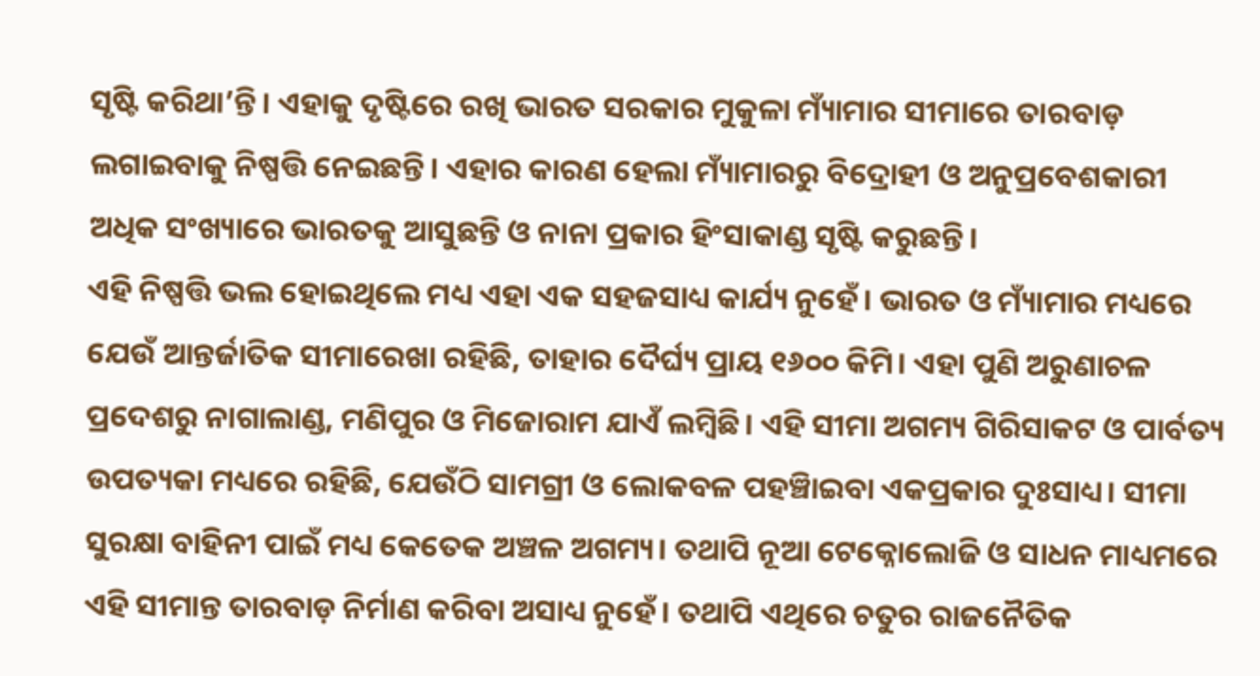ସୃଷ୍ଟି କରିଥା’ନ୍ତି। ଏହାକୁ ଦୃଷ୍ଟିରେ ରଖି ଭାରତ ସରକାର ମୁକୁଳା ମ୍ୟାଁମାର ସୀମାରେ ତାରବାଡ଼ ଲଗାଇବାକୁ ନିଷ୍ପତ୍ତି ନେଇଛନ୍ତି। ଏହାର କାରଣ ହେଲା ମ୍ୟାଁମାରରୁ ବିଦ୍ରୋହୀ ଓ ଅନୁପ୍ରବେଶକାରୀ ଅଧିକ ସଂଖ୍ୟାରେ ଭାରତକୁ ଆସୁଛନ୍ତି ଓ ନାନା ପ୍ରକାର ହିଂସାକାଣ୍ଡ ସୃଷ୍ଟି କରୁଛନ୍ତି।
ଏହି ନିଷ୍ପତ୍ତି ଭଲ ହୋଇଥିଲେ ମଧ୍ୟ ଏହା ଏକ ସହଜସାଧ୍ୟ କାର୍ଯ୍ୟ ନୁହେଁ। ଭାରତ ଓ ମ୍ୟାଁମାର ମଧ୍ୟରେ ଯେଉଁ ଆନ୍ତର୍ଜାତିକ ସୀମାରେଖା ରହିଛି, ତାହାର ଦୈର୍ଘ୍ୟ ପ୍ରାୟ ୧୬୦୦ କିମି। ଏହା ପୁଣି ଅରୁଣାଚଳ ପ୍ରଦେଶରୁ ନାଗାଲାଣ୍ଡ, ମଣିପୁର ଓ ମିଜୋରାମ ଯାଏଁ ଲମ୍ବିଛି। ଏହି ସୀମା ଅଗମ୍ୟ ଗିରିସାକଟ ଓ ପାର୍ବତ୍ୟ ଉପତ୍ୟକା ମଧ୍ୟରେ ରହିଛି, ଯେଉଁଠି ସାମଗ୍ରୀ ଓ ଲୋକବଳ ପହଞ୍ଚିାଇବା ଏକପ୍ରକାର ଦୁଃସାଧ୍ୟ। ସୀମା ସୁରକ୍ଷା ବାହିନୀ ପାଇଁ ମଧ୍ୟ କେତେକ ଅଞ୍ଚଳ ଅଗମ୍ୟ। ତଥାପି ନୂଆ ଟେକ୍ନୋଲୋଜି ଓ ସାଧନ ମାଧ୍ୟମରେ ଏହି ସୀମାନ୍ତ ତାରବାଡ଼ ନିର୍ମାଣ କରିବା ଅସାଧ୍ୟ ନୁହେଁ। ତଥାପି ଏଥିରେ ଚତୁର ରାଜନୈତିକ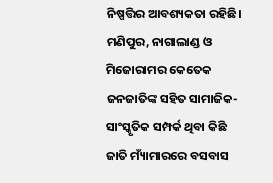ନିଷ୍ପତ୍ତିର ଆବଶ୍ୟକତା ରହିଛି। ମଣିପୁର, ନାଗାଲାଣ୍ଡ ଓ ମିଜୋରାମର କେତେକ ଜନଜାତିଙ୍କ ସହିତ ସାମାଜିକ-ସାଂସ୍କୃତିକ ସମ୍ପର୍କ ଥିବା କିଛି ଜାତି ମ୍ୟାଁମାରରେ ବସବାସ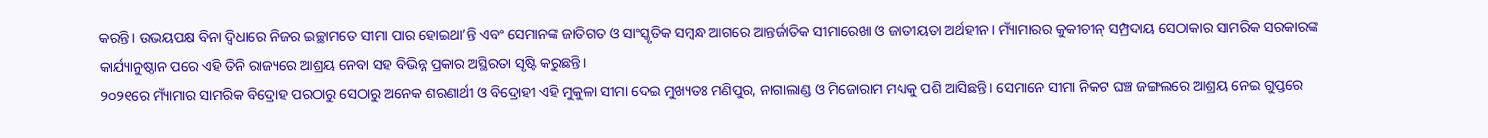କରନ୍ତି। ଉଭୟପକ୍ଷ ବିନା ଦ୍ୱିଧାରେ ନିଜର ଇଚ୍ଛାମତେ ସୀମା ପାର ହୋଇଥା’ନ୍ତି ଏବଂ ସେମାନଙ୍କ ଜାତିଗତ ଓ ସାଂସ୍କୃତିକ ସମ୍ବନ୍ଧ ଆଗରେ ଆନ୍ତର୍ଜାତିକ ସୀମାରେଖା ଓ ଜାତୀୟତା ଅର୍ଥହୀନ। ମ୍ୟାଁମାରର କୁକୀଚୀନ୍ ସମ୍ପ୍ରଦାୟ ସେଠାକାର ସାମରିକ ସରକାରଙ୍କ କାର୍ଯ୍ୟାନୁଷ୍ଠାନ ପରେ ଏହି ତିନି ରାଜ୍ୟରେ ଆଶ୍ରୟ ନେବା ସହ ବିଭିନ୍ନ ପ୍ରକାର ଅସ୍ଥିରତା ସୃଷ୍ଟି କରୁଛନ୍ତି।
୨୦୨୧ରେ ମ୍ୟାଁମାର ସାମରିକ ବିଦ୍ରୋହ ପରଠାରୁ ସେଠାରୁ ଅନେକ ଶରଣାର୍ଥୀ ଓ ବିଦ୍ରୋହୀ ଏହି ମୁକୁଳା ସୀମା ଦେଇ ମୁଖ୍ୟତଃ ମଣିପୁର, ନାଗାଲାଣ୍ଡ ଓ ମିଜୋରାମ ମଧ୍ୟକୁ ପଶି ଆସିଛନ୍ତି। ସେମାନେ ସୀମା ନିକଟ ଘଞ୍ଚ ଜଙ୍ଗଲରେ ଆଶ୍ରୟ ନେଇ ଗୁପ୍ତରେ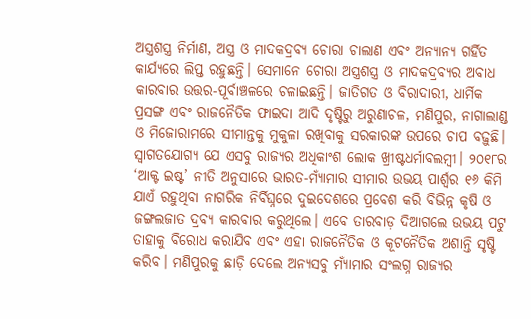ଅସ୍ତ୍ରଶସ୍ତ୍ର ନିର୍ମାଣ, ଅସ୍ତ୍ର ଓ ମାଦକଦ୍ରବ୍ୟ ଚୋରା ଚାଲାଣ ଏବଂ ଅନ୍ୟାନ୍ୟ ଗର୍ହିତ କାର୍ଯ୍ୟରେ ଲିପ୍ତ ରହୁଛନ୍ତି। ସେମାନେ ଚୋରା ଅସ୍ତ୍ରଶସ୍ତ୍ର ଓ ମାଦକଦ୍ରବ୍ୟର ଅବାଧ କାରବାର ଉତ୍ତର-ପୂର୍ବାଞ୍ଚଳରେ ଚଳାଇଛନ୍ତି। ଜାତିଗତ ଓ ବିରାଦାରୀ, ଧାର୍ମିକ ପ୍ରସଙ୍ଗ ଏବଂ ରାଜନୈତିକ ଫାଇଦା ଆଦି ଦୃଷ୍ଟିରୁ ଅରୁଣାଚଳ, ମଣିପୁର, ନାଗାଲାଣ୍ଡ ଓ ମିଜୋରାମରେ ସୀମାନ୍ତକୁ ମୁକୁଳା ରଖିବାକୁ ସରକାରଙ୍କ ଉପରେ ଚାପ ବଢ଼ୁଛି। ସ୍ୱାଗତଯୋଗ୍ୟ ଯେ ଏସବୁ ରାଜ୍ୟର ଅଧିକାଂଶ ଲୋକ ଖ୍ରୀଷ୍ଟଧର୍ମାବଲମ୍ବୀ। ୨୦୧୮ର ‘ଆକ୍ଟ ଇଷ୍ଟ’ ନୀତି ଅନୁସାରେ ଭାରତ-ମ୍ୟାଁମାର ସୀମାର ଉଭୟ ପାର୍ଶ୍ବର ୧୬ କିମି ଯାଏଁ ରହୁଥିବା ନାଗରିକ ନିର୍ବିଘ୍ନରେ ଦୁଇଦେଶରେ ପ୍ରବେଶ କରି ବିଭିନ୍ନ କୃଷି ଓ ଜଙ୍ଗଲଜାତ ଦ୍ରବ୍ୟ କାରବାର କରୁଥିଲେ। ଏବେ ତାରବାଡ଼ ଦିଆଗଲେ ଉଭୟ ପଟୁ ତାହାକୁ ବିରୋଧ କରାଯିବ ଏବଂ ଏହା ରାଜନୈତିକ ଓ କୂଟନୈତିକ ଅଶାନ୍ତି ସୃଷ୍ଟି କରିବ। ମଣିପୁରକୁ ଛାଡ଼ି ଦେଲେ ଅନ୍ୟସବୁ ମ୍ୟାଁମାର ସଂଲଗ୍ନ ରାଜ୍ୟର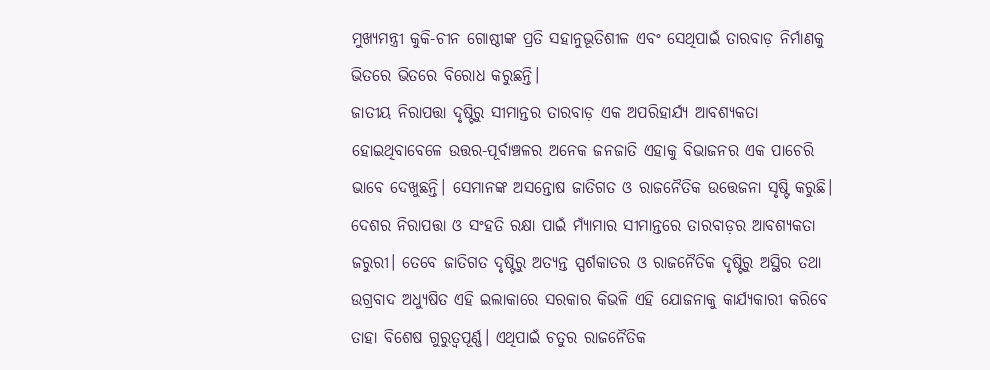ମୁଖ୍ୟମନ୍ତ୍ରୀ କୁକି-ଚୀନ ଗୋଷ୍ଠୀଙ୍କ ପ୍ରତି ସହାନୁଭୂତିଶୀଳ ଏବଂ ସେଥିପାଇଁ ତାରବାଡ଼ ନିର୍ମାଣକୁ ଭିତରେ ଭିତରେ ବିରୋଧ କରୁଛନ୍ତି।
ଜାତୀୟ ନିରାପତ୍ତା ଦୃଷ୍ଟିରୁ ସୀମାନ୍ତର ତାରବାଡ଼ ଏକ ଅପରିହାର୍ଯ୍ୟ ଆବଶ୍ୟକତା ହୋଇଥିବାବେଳେ ଉତ୍ତର-ପୂର୍ବାଞ୍ଚଳର ଅନେକ ଜନଜାତି ଏହାକୁ ବିଭାଜନର ଏକ ପାଚେରି ଭାବେ ଦେଖୁଛନ୍ତି। ସେମାନଙ୍କ ଅସନ୍ତୋଷ ଜାତିଗତ ଓ ରାଜନୈତିକ ଉତ୍ତେଜନା ସୃଷ୍ଟି କରୁଛି। ଦେଶର ନିରାପତ୍ତା ଓ ସଂହତି ରକ୍ଷା ପାଇଁ ମ୍ୟାଁମାର ସୀମାନ୍ତରେ ତାରବାଡ଼ର ଆବଶ୍ୟକତା ଜରୁରୀ। ତେବେ ଜାତିଗତ ଦୃଷ୍ଟିରୁ ଅତ୍ୟନ୍ତ ସ୍ପର୍ଶକାତର ଓ ରାଜନୈତିକ ଦୃଷ୍ଟିରୁ ଅସ୍ଥିର ତଥା ଉଗ୍ରବାଦ ଅଧ୍ୟୁଷିତ ଏହି ଇଲାକାରେ ସରକାର କିଭଳି ଏହି ଯୋଜନାକୁ କାର୍ଯ୍ୟକାରୀ କରିବେ ତାହା ବିଶେଷ ଗୁରୁତ୍ୱପୂର୍ଣ୍ଣ। ଏଥିପାଇଁ ଚତୁର ରାଜନୈତିକ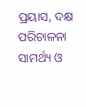ପ୍ରୟାସ, ଦକ୍ଷ ପରିଚାଳନା ସାମର୍ଥ୍ୟ ଓ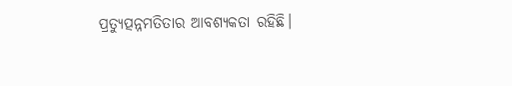ପ୍ରତ୍ୟୁତ୍ପନ୍ନମତିତାର ଆବଶ୍ୟକତା ରହିଛି।